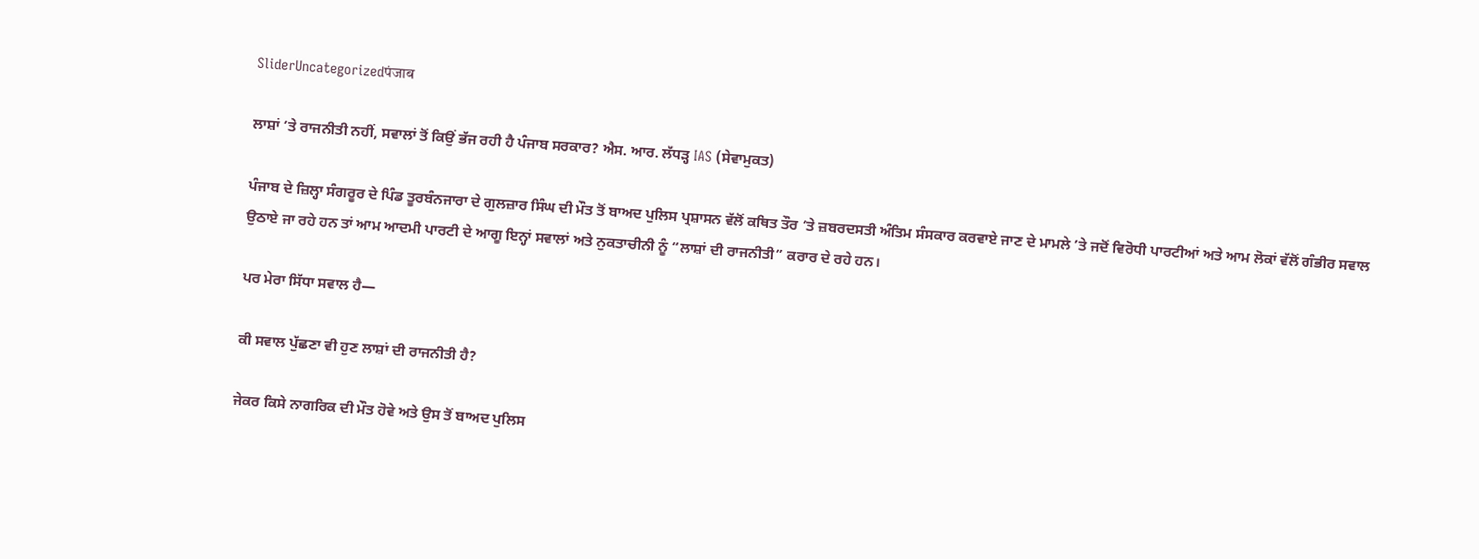SliderUncategorizedपंजाब

ਲਾਸ਼ਾਂ ’ਤੇ ਰਾਜਨੀਤੀ ਨਹੀਂ, ਸਵਾਲਾਂ ਤੋਂ ਕਿਉਂ ਭੱਜ ਰਹੀ ਹੈ ਪੰਜਾਬ ਸਰਕਾਰ? ਐਸ. ਆਰ. ਲੱਧੜ੍ਹ IAS (ਸੇਵਾਮੁਕਤ)

ਪੰਜਾਬ ਦੇ ਜ਼ਿਲ੍ਹਾ ਸੰਗਰੂਰ ਦੇ ਪਿੰਡ ਤੂਰਬੰਨਜਾਰਾ ਦੇ ਗੁਲਜ਼ਾਰ ਸਿੰਘ ਦੀ ਮੌਤ ਤੋਂ ਬਾਅਦ ਪੁਲਿਸ ਪ੍ਰਸ਼ਾਸਨ ਵੱਲੋਂ ਕਥਿਤ ਤੌਰ ’ਤੇ ਜ਼ਬਰਦਸਤੀ ਅੰਤਿਮ ਸੰਸਕਾਰ ਕਰਵਾਏ ਜਾਣ ਦੇ ਮਾਮਲੇ ’ਤੇ ਜਦੋਂ ਵਿਰੋਧੀ ਪਾਰਟੀਆਂ ਅਤੇ ਆਮ ਲੋਕਾਂ ਵੱਲੋਂ ਗੰਭੀਰ ਸਵਾਲ ਉਠਾਏ ਜਾ ਰਹੇ ਹਨ ਤਾਂ ਆਮ ਆਦਮੀ ਪਾਰਟੀ ਦੇ ਆਗੂ ਇਨ੍ਹਾਂ ਸਵਾਲਾਂ ਅਤੇ ਨੁਕਤਾਚੀਨੀ ਨੂੰ “ਲਾਸ਼ਾਂ ਦੀ ਰਾਜਨੀਤੀ” ਕਰਾਰ ਦੇ ਰਹੇ ਹਨ।

ਪਰ ਮੇਰਾ ਸਿੱਧਾ ਸਵਾਲ ਹੈ—

ਕੀ ਸਵਾਲ ਪੁੱਛਣਾ ਵੀ ਹੁਣ ਲਾਸ਼ਾਂ ਦੀ ਰਾਜਨੀਤੀ ਹੈ?

ਜੇਕਰ ਕਿਸੇ ਨਾਗਰਿਕ ਦੀ ਮੌਤ ਹੋਵੇ ਅਤੇ ਉਸ ਤੋਂ ਬਾਅਦ ਪੁਲਿਸ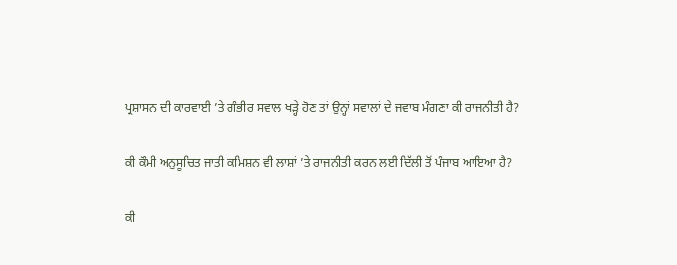ਪ੍ਰਸ਼ਾਸਨ ਦੀ ਕਾਰਵਾਈ ’ਤੇ ਗੰਭੀਰ ਸਵਾਲ ਖੜ੍ਹੇ ਹੋਣ ਤਾਂ ਉਨ੍ਹਾਂ ਸਵਾਲਾਂ ਦੇ ਜਵਾਬ ਮੰਗਣਾ ਕੀ ਰਾਜਨੀਤੀ ਹੈ?

ਕੀ ਕੌਮੀ ਅਨੁਸੂਚਿਤ ਜਾਤੀ ਕਮਿਸ਼ਨ ਵੀ ਲਾਸ਼ਾਂ ’ਤੇ ਰਾਜਨੀਤੀ ਕਰਨ ਲਈ ਦਿੱਲੀ ਤੋਂ ਪੰਜਾਬ ਆਇਆ ਹੈ?

ਕੀ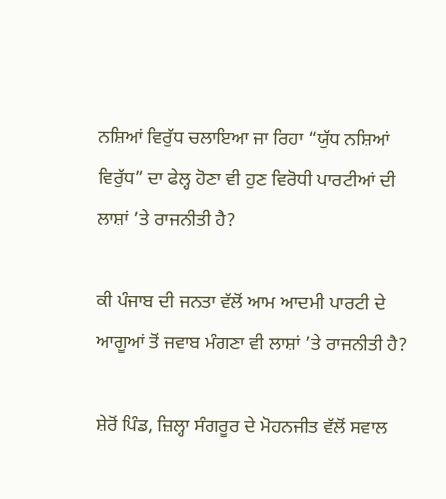ਨਸ਼ਿਆਂ ਵਿਰੁੱਧ ਚਲਾਇਆ ਜਾ ਰਿਹਾ “ਯੁੱਧ ਨਸ਼ਿਆਂ ਵਿਰੁੱਧ” ਦਾ ਫੇਲ੍ਹ ਹੋਣਾ ਵੀ ਹੁਣ ਵਿਰੋਧੀ ਪਾਰਟੀਆਂ ਦੀ ਲਾਸ਼ਾਂ ’ਤੇ ਰਾਜਨੀਤੀ ਹੈ?

ਕੀ ਪੰਜਾਬ ਦੀ ਜਨਤਾ ਵੱਲੋਂ ਆਮ ਆਦਮੀ ਪਾਰਟੀ ਦੇ ਆਗੂਆਂ ਤੋਂ ਜਵਾਬ ਮੰਗਣਾ ਵੀ ਲਾਸ਼ਾਂ ’ਤੇ ਰਾਜਨੀਤੀ ਹੈ?

ਸ਼ੇਰੋਂ ਪਿੰਡ, ਜ਼ਿਲ੍ਹਾ ਸੰਗਰੂਰ ਦੇ ਮੋਹਨਜੀਤ ਵੱਲੋਂ ਸਵਾਲ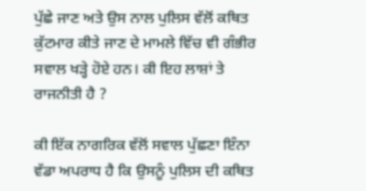ਪੁੱਛੇ ਜਾਣ ਅਤੇ ਉਸ ਨਾਲ ਪੁਲਿਸ ਵੱਲੋਂ ਕਥਿਤ ਕੁੱਟਮਾਰ ਕੀਤੇ ਜਾਣ ਦੇ ਮਾਮਲੇ ਵਿੱਚ ਵੀ ਗੰਭੀਰ ਸਵਾਲ ਖੜ੍ਹੇ ਹੋਏ ਹਨ। ਕੀ ਇਹ ਲਾਸ਼ਾਂ ਤੇ ਰਾਜਨੀਤੀ ਹੈ ?

ਕੀ ਇੱਕ ਨਾਗਰਿਕ ਵੱਲੋਂ ਸਵਾਲ ਪੁੱਛਣਾ ਇੰਨਾ ਵੱਡਾ ਅਪਰਾਧ ਹੈ ਕਿ ਉਸਨੂੰ ਪੁਲਿਸ ਦੀ ਕਥਿਤ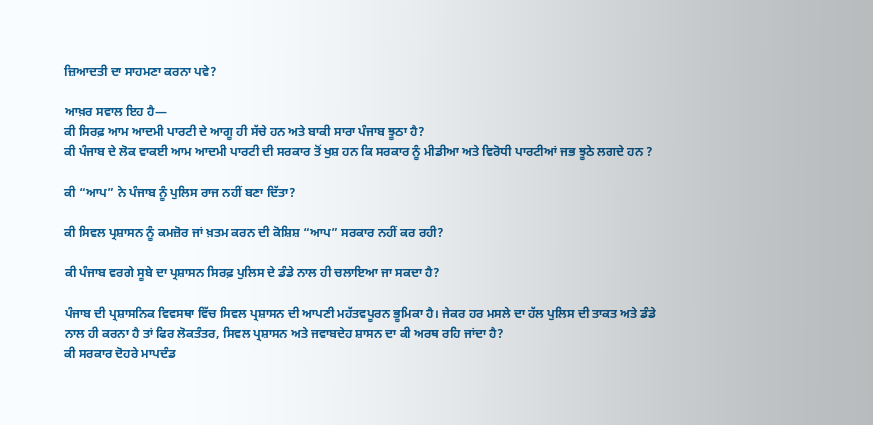ਜ਼ਿਆਦਤੀ ਦਾ ਸਾਹਮਣਾ ਕਰਨਾ ਪਵੇ?

ਆਖ਼ਰ ਸਵਾਲ ਇਹ ਹੈ—
ਕੀ ਸਿਰਫ਼ ਆਮ ਆਦਮੀ ਪਾਰਟੀ ਦੇ ਆਗੂ ਹੀ ਸੱਚੇ ਹਨ ਅਤੇ ਬਾਕੀ ਸਾਰਾ ਪੰਜਾਬ ਝੂਠਾ ਹੈ?
ਕੀ ਪੰਜਾਬ ਦੇ ਲੋਕ ਵਾਕਈ ਆਮ ਆਦਮੀ ਪਾਰਟੀ ਦੀ ਸਰਕਾਰ ਤੋਂ ਖੁਸ਼ ਹਨ ਕਿ ਸਰਕਾਰ ਨੂੰ ਮੀਡੀਆ ਅਤੇ ਵਿਰੋਧੀ ਪਾਰਟੀਆਂ ਜਭ ਝੂਠੇ ਲਗਦੇ ਹਨ ?

ਕੀ “ਆਪ” ਨੇ ਪੰਜਾਬ ਨੂੰ ਪੁਲਿਸ ਰਾਜ ਨਹੀਂ ਬਣਾ ਦਿੱਤਾ?

ਕੀ ਸਿਵਲ ਪ੍ਰਸ਼ਾਸਨ ਨੂੰ ਕਮਜ਼ੋਰ ਜਾਂ ਖ਼ਤਮ ਕਰਨ ਦੀ ਕੋਸ਼ਿਸ਼ “ਆਪ” ਸਰਕਾਰ ਨਹੀਂ ਕਰ ਰਹੀ?

ਕੀ ਪੰਜਾਬ ਵਰਗੇ ਸੂਬੇ ਦਾ ਪ੍ਰਸ਼ਾਸਨ ਸਿਰਫ਼ ਪੁਲਿਸ ਦੇ ਡੰਡੇ ਨਾਲ ਹੀ ਚਲਾਇਆ ਜਾ ਸਕਦਾ ਹੈ?

ਪੰਜਾਬ ਦੀ ਪ੍ਰਸ਼ਾਸਨਿਕ ਵਿਵਸਥਾ ਵਿੱਚ ਸਿਵਲ ਪ੍ਰਸ਼ਾਸਨ ਦੀ ਆਪਣੀ ਮਹੱਤਵਪੂਰਨ ਭੂਮਿਕਾ ਹੈ। ਜੇਕਰ ਹਰ ਮਸਲੇ ਦਾ ਹੱਲ ਪੁਲਿਸ ਦੀ ਤਾਕਤ ਅਤੇ ਡੰਡੇ ਨਾਲ ਹੀ ਕਰਨਾ ਹੈ ਤਾਂ ਫਿਰ ਲੋਕਤੰਤਰ, ਸਿਵਲ ਪ੍ਰਸ਼ਾਸਨ ਅਤੇ ਜਵਾਬਦੇਹ ਸ਼ਾਸਨ ਦਾ ਕੀ ਅਰਥ ਰਹਿ ਜਾਂਦਾ ਹੈ?
ਕੀ ਸਰਕਾਰ ਦੋਹਰੇ ਮਾਪਦੰਡ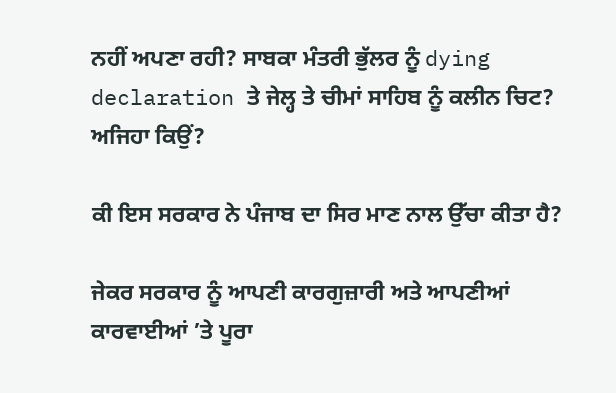ਨਹੀਂ ਅਪਣਾ ਰਹੀ? ਸਾਬਕਾ ਮੰਤਰੀ ਭੁੱਲਰ ਨੂੰ dying declaration ਤੇ ਜੇਲ੍ਹ ਤੇ ਚੀਮਾਂ ਸਾਹਿਬ ਨੂੰ ਕਲੀਨ ਚਿਟ? ਅਜਿਹਾ ਕਿਉਂ?

ਕੀ ਇਸ ਸਰਕਾਰ ਨੇ ਪੰਜਾਬ ਦਾ ਸਿਰ ਮਾਣ ਨਾਲ ਉੱਚਾ ਕੀਤਾ ਹੈ?

ਜੇਕਰ ਸਰਕਾਰ ਨੂੰ ਆਪਣੀ ਕਾਰਗੁਜ਼ਾਰੀ ਅਤੇ ਆਪਣੀਆਂ ਕਾਰਵਾਈਆਂ ’ਤੇ ਪੂਰਾ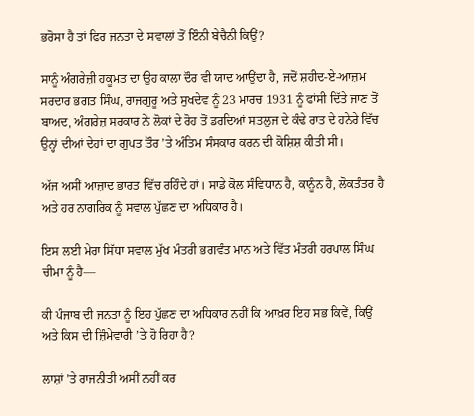ਭਰੋਸਾ ਹੈ ਤਾਂ ਫਿਰ ਜਨਤਾ ਦੇ ਸਵਾਲਾਂ ਤੋਂ ਇੰਨੀ ਬੇਚੈਨੀ ਕਿਉਂ?

ਸਾਨੂੰ ਅੰਗਰੇਜ਼ੀ ਹਕੂਮਤ ਦਾ ਉਹ ਕਾਲਾ ਦੌਰ ਵੀ ਯਾਦ ਆਉਂਦਾ ਹੈ, ਜਦੋਂ ਸ਼ਹੀਦ-ਏ-ਆਜ਼ਮ ਸਰਦਾਰ ਭਗਤ ਸਿੰਘ, ਰਾਜਗੁਰੂ ਅਤੇ ਸੁਖਦੇਵ ਨੂੰ 23 ਮਾਰਚ 1931 ਨੂੰ ਫਾਂਸੀ ਦਿੱਤੇ ਜਾਣ ਤੋਂ ਬਾਅਦ, ਅੰਗਰੇਜ਼ ਸਰਕਾਰ ਨੇ ਲੋਕਾਂ ਦੇ ਰੋਹ ਤੋਂ ਡਰਦਿਆਂ ਸਤਲੁਜ ਦੇ ਕੰਢੇ ਰਾਤ ਦੇ ਹਨੇਰੇ ਵਿੱਚ ਉਨ੍ਹਾਂ ਦੀਆਂ ਦੇਹਾਂ ਦਾ ਗੁਪਤ ਤੌਰ ’ਤੇ ਅੰਤਿਮ ਸੰਸਕਾਰ ਕਰਨ ਦੀ ਕੋਸ਼ਿਸ਼ ਕੀਤੀ ਸੀ।

ਅੱਜ ਅਸੀਂ ਆਜ਼ਾਦ ਭਾਰਤ ਵਿੱਚ ਰਹਿੰਦੇ ਹਾਂ। ਸਾਡੇ ਕੋਲ ਸੰਵਿਧਾਨ ਹੈ, ਕਾਨੂੰਨ ਹੈ, ਲੋਕਤੰਤਰ ਹੈ ਅਤੇ ਹਰ ਨਾਗਰਿਕ ਨੂੰ ਸਵਾਲ ਪੁੱਛਣ ਦਾ ਅਧਿਕਾਰ ਹੈ।

ਇਸ ਲਈ ਮੇਰਾ ਸਿੱਧਾ ਸਵਾਲ ਮੁੱਖ ਮੰਤਰੀ ਭਗਵੰਤ ਮਾਨ ਅਤੇ ਵਿੱਤ ਮੰਤਰੀ ਹਰਪਾਲ ਸਿੰਘ ਚੀਮਾ ਨੂੰ ਹੈ—

ਕੀ ਪੰਜਾਬ ਦੀ ਜਨਤਾ ਨੂੰ ਇਹ ਪੁੱਛਣ ਦਾ ਅਧਿਕਾਰ ਨਹੀਂ ਕਿ ਆਖ਼ਰ ਇਹ ਸਭ ਕਿਵੇਂ, ਕਿਉਂ ਅਤੇ ਕਿਸ ਦੀ ਜ਼ਿੰਮੇਵਾਰੀ ’ਤੇ ਹੋ ਰਿਹਾ ਹੈ?

ਲਾਸ਼ਾਂ ’ਤੇ ਰਾਜਨੀਤੀ ਅਸੀਂ ਨਹੀਂ ਕਰ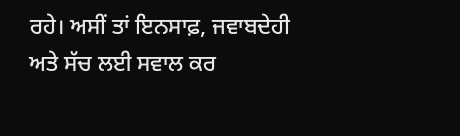ਰਹੇ। ਅਸੀਂ ਤਾਂ ਇਨਸਾਫ਼, ਜਵਾਬਦੇਹੀ ਅਤੇ ਸੱਚ ਲਈ ਸਵਾਲ ਕਰ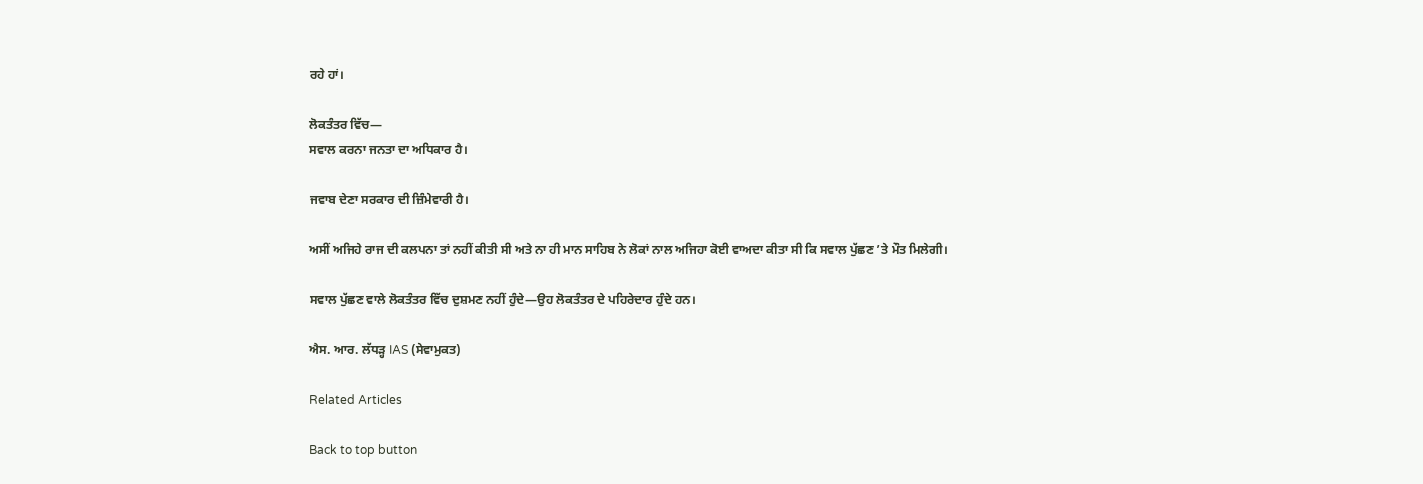ਰਹੇ ਹਾਂ।

ਲੋਕਤੰਤਰ ਵਿੱਚ—
ਸਵਾਲ ਕਰਨਾ ਜਨਤਾ ਦਾ ਅਧਿਕਾਰ ਹੈ।

ਜਵਾਬ ਦੇਣਾ ਸਰਕਾਰ ਦੀ ਜ਼ਿੰਮੇਵਾਰੀ ਹੈ।

ਅਸੀਂ ਅਜਿਹੇ ਰਾਜ ਦੀ ਕਲਪਨਾ ਤਾਂ ਨਹੀਂ ਕੀਤੀ ਸੀ ਅਤੇ ਨਾ ਹੀ ਮਾਨ ਸਾਹਿਬ ਨੇ ਲੋਕਾਂ ਨਾਲ ਅਜਿਹਾ ਕੋਈ ਵਾਅਦਾ ਕੀਤਾ ਸੀ ਕਿ ਸਵਾਲ ਪੁੱਛਣ ’ਤੇ ਮੌਤ ਮਿਲੇਗੀ।

ਸਵਾਲ ਪੁੱਛਣ ਵਾਲੇ ਲੋਕਤੰਤਰ ਵਿੱਚ ਦੁਸ਼ਮਣ ਨਹੀਂ ਹੁੰਦੇ—ਉਹ ਲੋਕਤੰਤਰ ਦੇ ਪਹਿਰੇਦਾਰ ਹੁੰਦੇ ਹਨ।

ਐਸ. ਆਰ. ਲੱਧੜ੍ਹ IAS (ਸੇਵਾਮੁਕਤ)

Related Articles

Back to top button